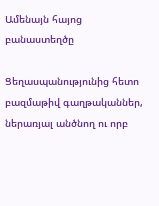Ամենայն հայոց բանաստեղծը

Ցեղասպանությունից հետո բազմաթիվ գաղթականներ, ներառյալ անծնող ու որբ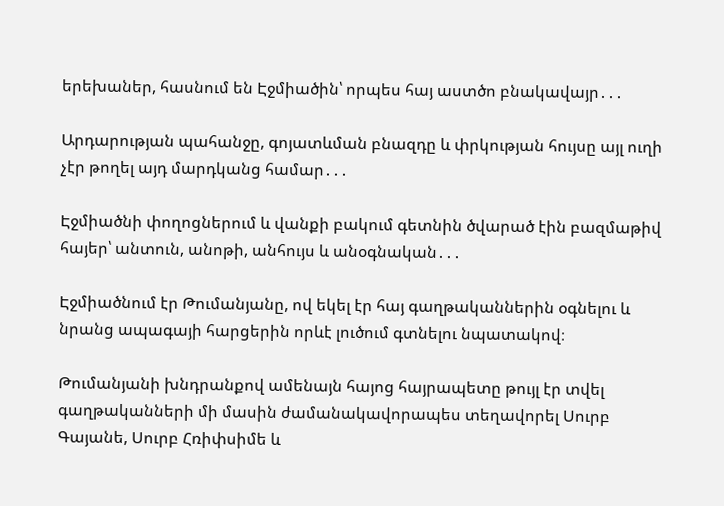երեխաներ, հասնում են Էջմիածին՝ որպես հայ աստծո բնակավայր․․․

Արդարության պահանջը, գոյատևման բնազդը և փրկության հույսը այլ ուղի չէր թողել այդ մարդկանց համար․․․

Էջմիածնի փողոցներում և վանքի բակում գետնին ծվարած էին բազմաթիվ հայեր՝ անտուն, անոթի, անհույս և անօգնական․․․

Էջմիածնում էր Թումանյանը, ով եկել էր հայ գաղթականներին օգնելու և նրանց ապագայի հարցերին որևէ լուծում գտնելու նպատակով։

Թումանյանի խնդրանքով ամենայն հայոց հայրապետը թույլ էր տվել գաղթականների մի մասին ժամանակավորապես տեղավորել Սուրբ Գայանե, Սուրբ Հռիփսիմե և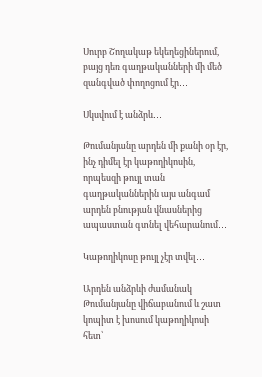Սուրբ Շողակաթ եկեղեցիներում, բայց դեռ գաղթականների մի մեծ զանգված փողոցում էր․․․

Սկսվում է անձրև․․․

Թումանյանը արդեն մի քանի օր էր, ինչ դիմել էր կաթողիկոսին, որպեսզի թույլ տան գաղթականներին այս անգամ արդեն բնության վնասներից ապաստան գտնել վեհարանում․․․

Կաթողիկոսը թույլ չէր տվել․․․

Արդեն անձրևի ժամանակ Թումանյանը վիճաբանում և շատ կոպիտ է խոսում կաթողիկոսի հետ՝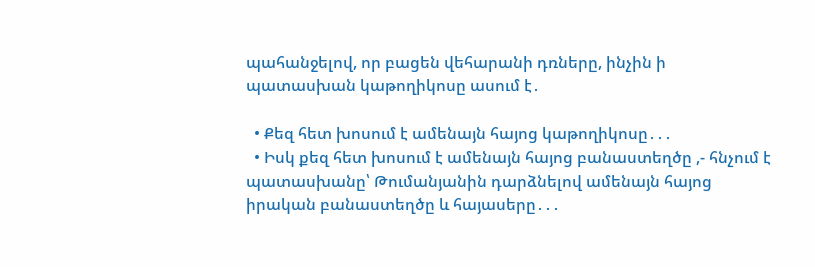պահանջելով, որ բացեն վեհարանի դռները, ինչին ի պատասխան կաթողիկոսը ասում է․

  • Քեզ հետ խոսում է ամենայն հայոց կաթողիկոսը․․․
  • Իսկ քեզ հետ խոսում է ամենայն հայոց բանաստեղծը ,- հնչում է պատասխանը՝ Թումանյանին դարձնելով ամենայն հայոց իրական բանաստեղծը և հայասերը․․․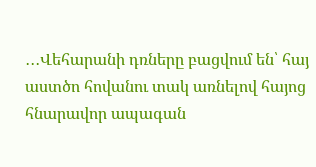․․․Վեհարանի դռները բացվում են՝ հայ աստծո հովանու տակ առնելով հայոց հնարավոր ապագան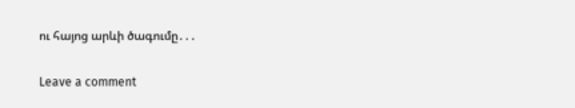ու հայոց արևի ծագումը․․․

Leave a comment